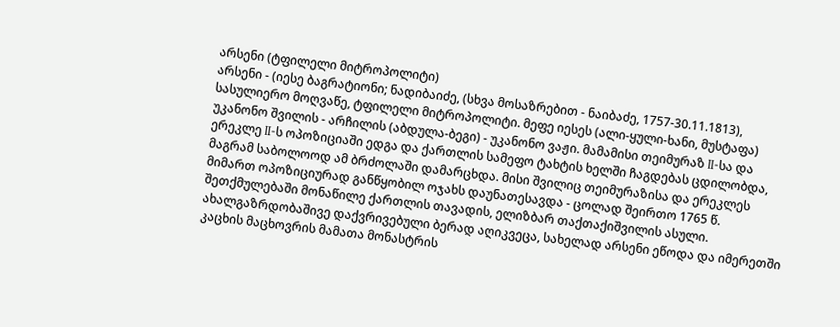არსენი (ტფილელი მიტროპოლიტი)
არსენი - (იესე ბაგრატიონი; ნადიბაიძე, (სხვა მოსაზრებით - ნაიბაძე, 1757-30.11.1813), სასულიერო მოღვაწე, ტფილელი მიტროპოლიტი. მეფე იესეს (ალი-ყული-ხანი, მუსტაფა) უკანონო შვილის - არჩილის (აბდულა-ბეგი) - უკანონო ვაჟი. მამამისი თეიმურაზ II-სა და ერეკლე II-ს ოპოზიციაში ედგა და ქართლის სამეფო ტახტის ხელში ჩაგდებას ცდილობდა, მაგრამ საბოლოოდ ამ ბრძოლაში დამარცხდა. მისი შვილიც თეიმურაზისა და ერეკლეს მიმართ ოპოზიციურად განწყობილ ოჯახს დაუნათესავდა - ცოლად შეირთო 1765 წ. შეთქმულებაში მონაწილე ქართლის თავადის, ელიზბარ თაქთაქიშვილის ასული. ახალგაზრდობაშივე დაქვრივებული ბერად აღიკვეცა, სახელად არსენი ეწოდა და იმერეთში კაცხის მაცხოვრის მამათა მონასტრის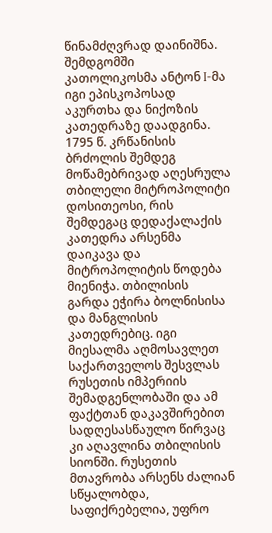წინამძღვრად დაინიშნა. შემდგომში კათოლიკოსმა ანტონ I-მა იგი ეპისკოპოსად აკურთხა და ნიქოზის კათედრაზე დაადგინა.
1795 წ. კრწანისის ბრძოლის შემდეგ მოწამებრივად აღესრულა თბილელი მიტროპოლიტი დოსითეოსი, რის შემდეგაც დედაქალაქის კათედრა არსენმა დაიკავა და მიტროპოლიტის წოდება მიენიჭა. თბილისის გარდა ეჭირა ბოლნისისა და მანგლისის კათედრებიც. იგი მიესალმა აღმოსავლეთ საქართველოს შესვლას რუსეთის იმპერიის შემადგენლობაში და ამ ფაქტთან დაკავშირებით სადღესასწაულო წირვაც კი აღავლინა თბილისის სიონში. რუსეთის მთავრობა არსენს ძალიან სწყალობდა, საფიქრებელია, უფრო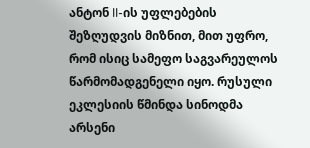ანტონ II-ის უფლებების შეზღუდვის მიზნით, მით უფრო, რომ ისიც სამეფო საგვარეულოს წარმომადგენელი იყო. რუსული ეკლესიის წმინდა სინოდმა არსენი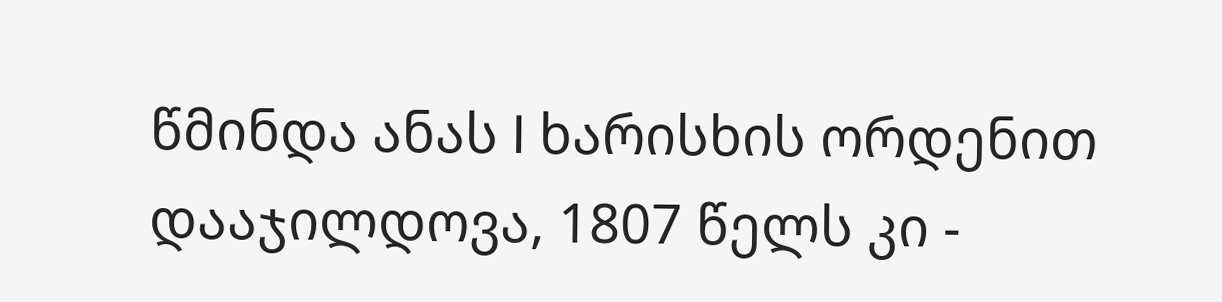წმინდა ანას I ხარისხის ორდენით დააჯილდოვა, 1807 წელს კი -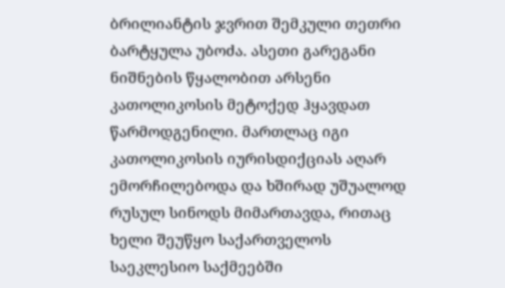ბრილიანტის ჯვრით შემკული თეთრი ბარტყულა უბოძა. ასეთი გარეგანი ნიშნების წყალობით არსენი კათოლიკოსის მეტოქედ ჰყავდათ წარმოდგენილი. მართლაც იგი კათოლიკოსის იურისდიქციას აღარ ემორჩილებოდა და ხშირად უშუალოდ რუსულ სინოდს მიმართავდა, რითაც ხელი შეუწყო საქართველოს საეკლესიო საქმეებში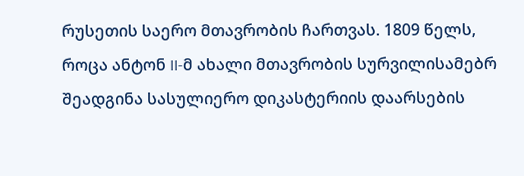რუსეთის საერო მთავრობის ჩართვას. 1809 წელს, როცა ანტონ II-მ ახალი მთავრობის სურვილისამებრ შეადგინა სასულიერო დიკასტერიის დაარსების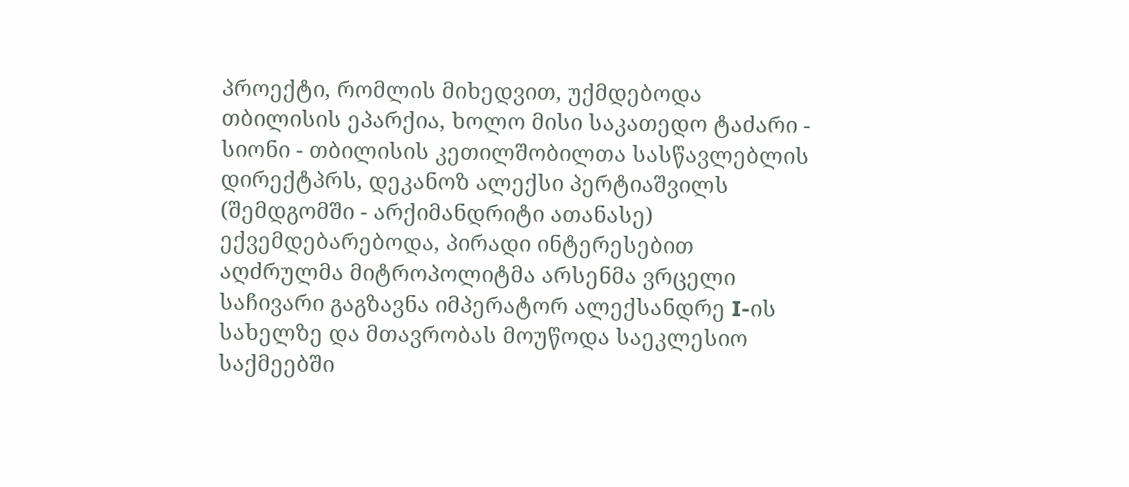პროექტი, რომლის მიხედვით, უქმდებოდა თბილისის ეპარქია, ხოლო მისი საკათედო ტაძარი - სიონი - თბილისის კეთილშობილთა სასწავლებლის დირექტპრს, დეკანოზ ალექსი პერტიაშვილს (შემდგომში - არქიმანდრიტი ათანასე) ექვემდებარებოდა, პირადი ინტერესებით აღძრულმა მიტროპოლიტმა არსენმა ვრცელი საჩივარი გაგზავნა იმპერატორ ალექსანდრე I-ის სახელზე და მთავრობას მოუწოდა საეკლესიო საქმეებში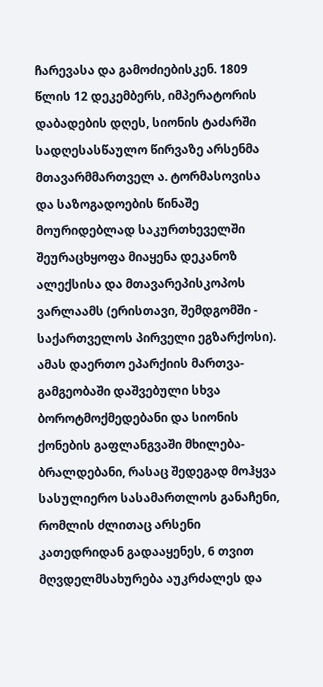ჩარევასა და გამოძიებისკენ. 1809 წლის 12 დეკემბერს, იმპერატორის დაბადების დღეს, სიონის ტაძარში სადღესასწაულო წირვაზე არსენმა მთავარმმართველ ა. ტორმასოვისა და საზოგადოების წინაშე მოურიდებლად საკურთხეველში შეურაცხყოფა მიაყენა დეკანოზ ალექსისა და მთავარეპისკოპოს ვარლაამს (ერისთავი, შემდგომში - საქართველოს პირველი ეგზარქოსი). ამას დაერთო ეპარქიის მართვა-გამგეობაში დაშვებული სხვა ბოროტმოქმედებანი და სიონის ქონების გაფლანგვაში მხილება-ბრალდებანი, რასაც შედეგად მოჰყვა სასულიერო სასამართლოს განაჩენი, რომლის ძლითაც არსენი კათედრიდან გადააყენეს, 6 თვით მღვდელმსახურება აუკრძალეს და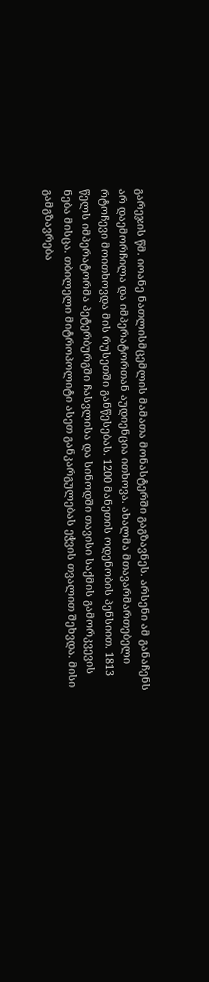გარეჯის წმ. იოანე ნათლისმცემლის მამათა მონასტერში გაგზავნეს. არსენი ამ განაჩენს არ დაემორჩილა და იმპერატორთან აუდიენცია ითხოვა. ახალმა მთავარმართებელი რტოჩევი მოითხოვდა მის რუსეთში განწესებას. 1200 მანეთის ოდენობის პენსიით. 1813 წელს იმპერატორმა პეტერბურგში ჩასვლისა და სინოდში თავისი საქმის გამორკვევის ნება მისცა. თბილელი მიტროპოლიტი ასეთ განკარგულებას ეჭვის თვალით შეხვდა. მისი გამგზავრება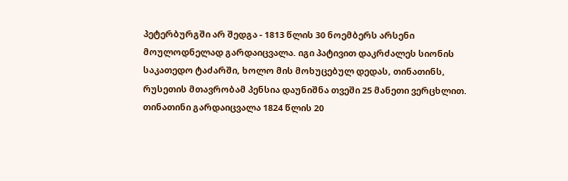პეტერბურგში არ შედგა - 1813 წლის 30 ნოემბერს არსენი მოულოდნელად გარდაიცვალა. იგი პატივით დაკრძალეს სიონის საკათედო ტაძარში, ხოლო მის მოხუცებულ დედას, თინათინს, რუსეთის მთავრობამ პენსია დაუნიშნა თვეში 25 მანეთი ვერცხლით. თინათინი გარდაიცვალა 1824 წლის 20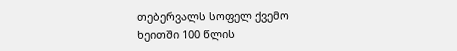თებერვალს სოფელ ქვემო ხეითში 100 წლის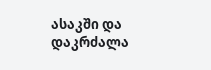ასაკში და დაკრძალა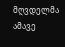მღვდელმა ამავე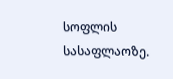სოფლის სასაფლაოზე.